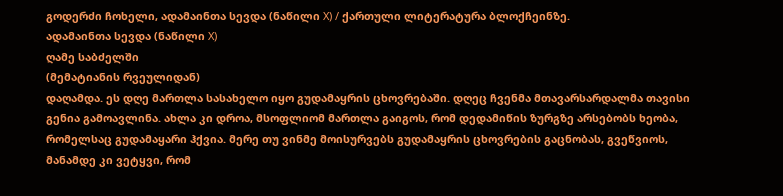გოდერძი ჩოხელი, ადამაინთა სევდა (ნაწილი X) / ქართული ლიტერატურა ბლოქჩეინზე.
ადამაინთა სევდა (ნაწილი X)
ღამე საბძელში
(მემატიანის რვეულიდან)
დაღამდა. ეს დღე მართლა სასახელო იყო გუდამაყრის ცხოვრებაში. დღეც ჩვენმა მთავარსარდალმა თავისი გენია გამოავლინა. ახლა კი დროა, მსოფლიომ მართლა გაიგოს, რომ დედამიწის ზურგზე არსებობს ხეობა, რომელსაც გუდამაყარი ჰქვია. მერე თუ ვინმე მოისურვებს გუდამაყრის ცხოვრების გაცნობას, გვეწვიოს, მანამდე კი ვეტყვი, რომ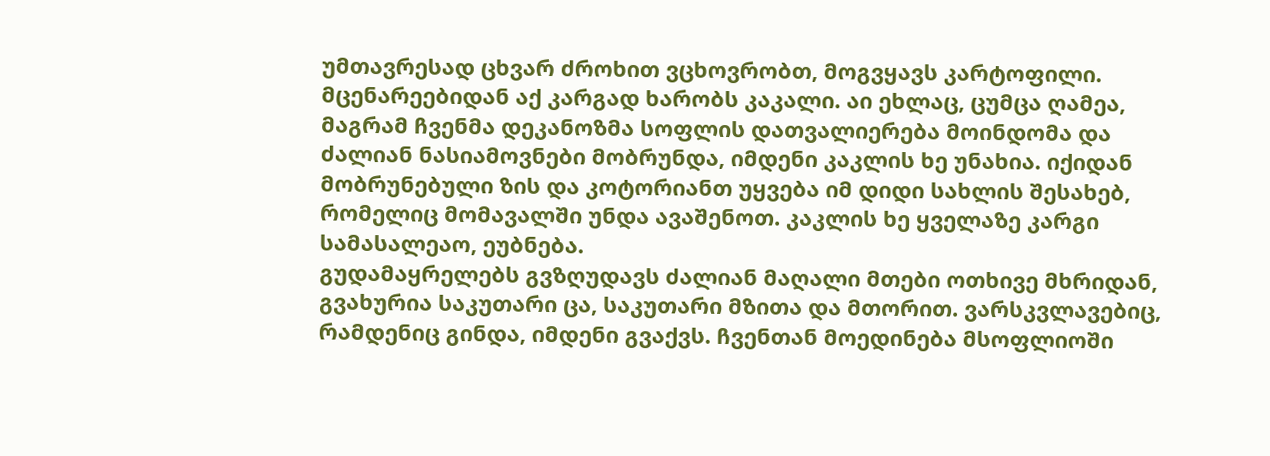უმთავრესად ცხვარ ძროხით ვცხოვრობთ, მოგვყავს კარტოფილი. მცენარეებიდან აქ კარგად ხარობს კაკალი. აი ეხლაც, ცუმცა ღამეა, მაგრამ ჩვენმა დეკანოზმა სოფლის დათვალიერება მოინდომა და ძალიან ნასიამოვნები მობრუნდა, იმდენი კაკლის ხე უნახია. იქიდან მობრუნებული ზის და კოტორიანთ უყვება იმ დიდი სახლის შესახებ, რომელიც მომავალში უნდა ავაშენოთ. კაკლის ხე ყველაზე კარგი სამასალეაო, ეუბნება.
გუდამაყრელებს გვზღუდავს ძალიან მაღალი მთები ოთხივე მხრიდან, გვახურია საკუთარი ცა, საკუთარი მზითა და მთორით. ვარსკვლავებიც, რამდენიც გინდა, იმდენი გვაქვს. ჩვენთან მოედინება მსოფლიოში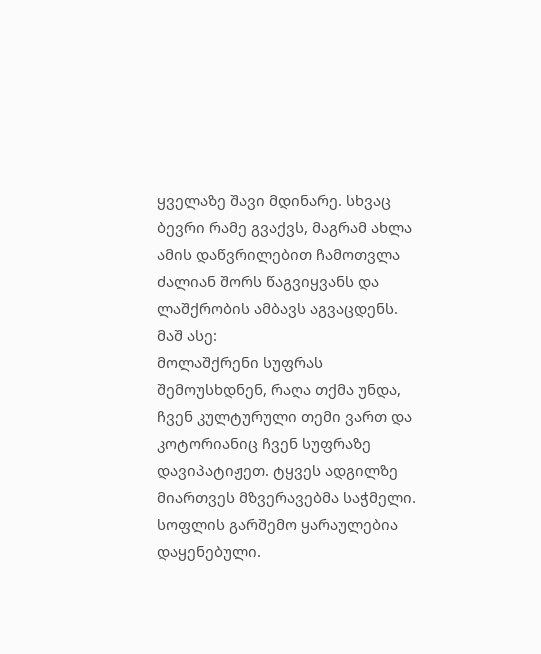ყველაზე შავი მდინარე. სხვაც ბევრი რამე გვაქვს, მაგრამ ახლა ამის დაწვრილებით ჩამოთვლა ძალიან შორს წაგვიყვანს და ლაშქრობის ამბავს აგვაცდენს. მაშ ასე:
მოლაშქრენი სუფრას შემოუსხდნენ, რაღა თქმა უნდა, ჩვენ კულტურული თემი ვართ და კოტორიანიც ჩვენ სუფრაზე დავიპატიჟეთ. ტყვეს ადგილზე მიართვეს მზვერავებმა საჭმელი. სოფლის გარშემო ყარაულებია დაყენებული.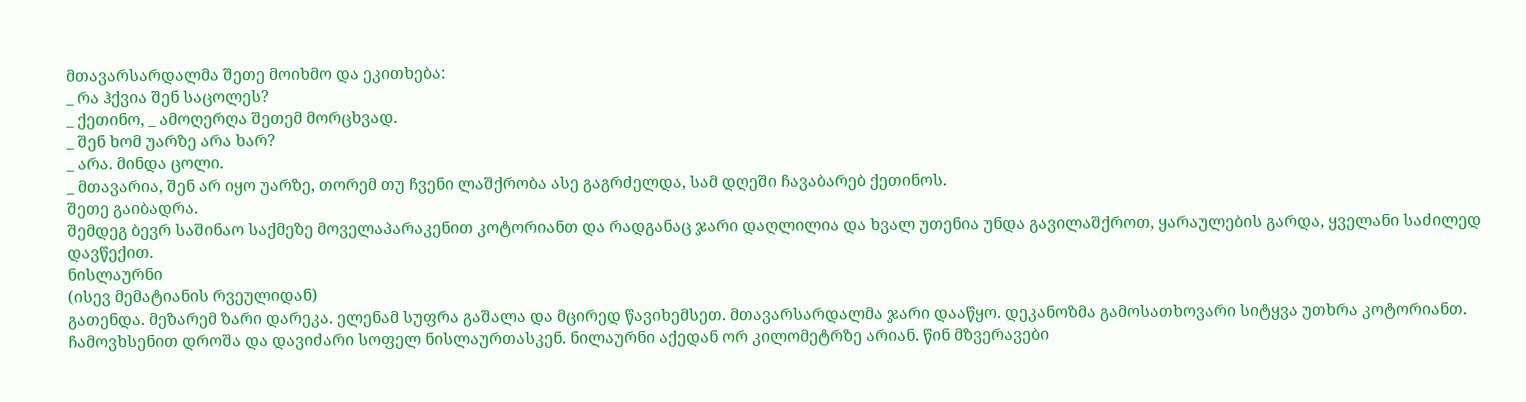მთავარსარდალმა შეთე მოიხმო და ეკითხება:
_ რა ჰქვია შენ საცოლეს?
_ ქეთინო, _ ამოღერღა შეთემ მორცხვად.
_ შენ ხომ უარზე არა ხარ?
_ არა. მინდა ცოლი.
_ მთავარია, შენ არ იყო უარზე, თორემ თუ ჩვენი ლაშქრობა ასე გაგრძელდა, სამ დღეში ჩავაბარებ ქეთინოს.
შეთე გაიბადრა.
შემდეგ ბევრ საშინაო საქმეზე მოველაპარაკენით კოტორიანთ და რადგანაც ჯარი დაღლილია და ხვალ უთენია უნდა გავილაშქროთ, ყარაულების გარდა, ყველანი საძილედ დავწექით.
ნისლაურნი
(ისევ მემატიანის რვეულიდან)
გათენდა. მეზარემ ზარი დარეკა. ელენამ სუფრა გაშალა და მცირედ წავიხემსეთ. მთავარსარდალმა ჯარი დააწყო. დეკანოზმა გამოსათხოვარი სიტყვა უთხრა კოტორიანთ. ჩამოვხსენით დროშა და დავიძარი სოფელ ნისლაურთასკენ. ნილაურნი აქედან ორ კილომეტრზე არიან. წინ მზვერავები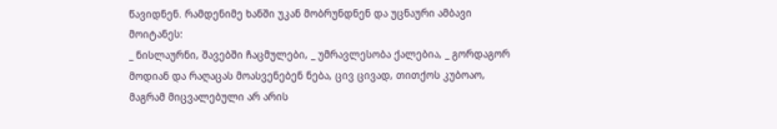წავიდნენ. რამდენიმე ხანში უკან მობრუნდნენ და უცნაური ამბავი მოიტანეს:
_ ნისლაურნი, შავებში ჩაცმულები, _ უმრავლესობა ქალებია, _ გორდაგორ მოდიან და რაღაცას მოასვენებენ ნება, ცივ ცივად, თითქოს კუბოაო, მაგრამ მიცვალებული არ არის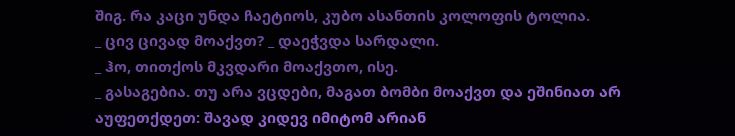შიგ. რა კაცი უნდა ჩაეტიოს, კუბო ასანთის კოლოფის ტოლია.
_ ცივ ცივად მოაქვთ? _ დაეჭვდა სარდალი.
_ ჰო, თითქოს მკვდარი მოაქვთო, ისე.
_ გასაგებია. თუ არა ვცდები, მაგათ ბომბი მოაქვთ და ეშინიათ არ აუფეთქდეთ: შავად კიდევ იმიტომ არიან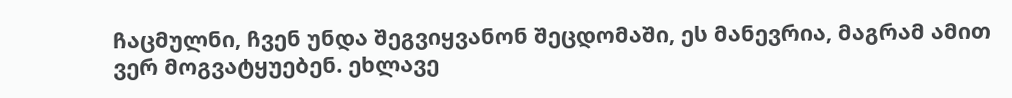ჩაცმულნი, ჩვენ უნდა შეგვიყვანონ შეცდომაში, ეს მანევრია, მაგრამ ამით ვერ მოგვატყუებენ. ეხლავე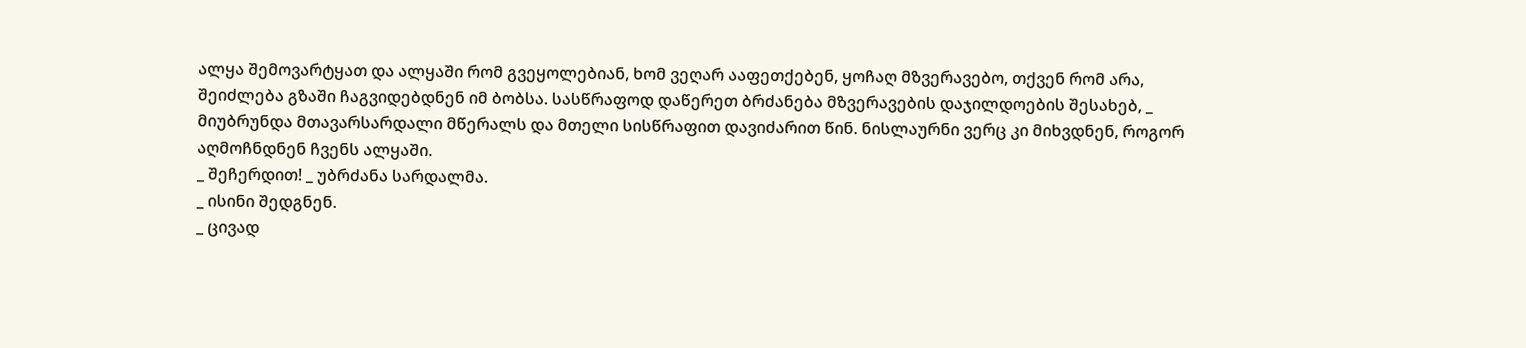ალყა შემოვარტყათ და ალყაში რომ გვეყოლებიან, ხომ ვეღარ ააფეთქებენ, ყოჩაღ მზვერავებო, თქვენ რომ არა, შეიძლება გზაში ჩაგვიდებდნენ იმ ბობსა. სასწრაფოდ დაწერეთ ბრძანება მზვერავების დაჯილდოების შესახებ, _ მიუბრუნდა მთავარსარდალი მწერალს და მთელი სისწრაფით დავიძარით წინ. ნისლაურნი ვერც კი მიხვდნენ, როგორ აღმოჩნდნენ ჩვენს ალყაში.
_ შეჩერდით! _ უბრძანა სარდალმა.
_ ისინი შედგნენ.
_ ცივად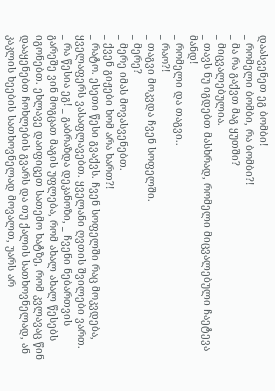დაასვენეთ ეგ ბომბი!
_ რომელი ბომბი, რა ბომბი?!
_ მა რა გაქვთ მაგ ყუთში?
_ მიცვალებულია.
_ თავს ნუ იგდებთ მასხრად, რომელი მიცვალებული ჩაეტევა მანდ!
_ რომელი და თაგვი..
_ რაო?!
_ თაგვი მოკვდა ჩვენ სოფელში.
_ მერე?
_ მერე იმას მოვასვენებთ.
_ ქვენ გიჟები ხომ არა ხართ?!
_ რატო. ესეთი წესი გვაქვს. ჩვენ სოფელში რაც მოკვდება, ყველაფერს ვასაფლავებთ. ყველანი ღვთის შვილები ვართ.
_ რა წესია ეგ! _ გაბრაზდა დეკანოზი, _ ჩვენი ნებართვის გარეშე ვინ მოგცათ მაგის უფლება, რომ ახალ ახალ წესებს იგონებთ. ეხლავე დაიფიცეთ სათემო ხატზე, რომ კვლავაც წინ დააყენებთ ჩოხლების გვარს და თუ ქალის სათხოვნელად, ან კაკლის ხეების სათხოვნელად მოვალთ, უარს არ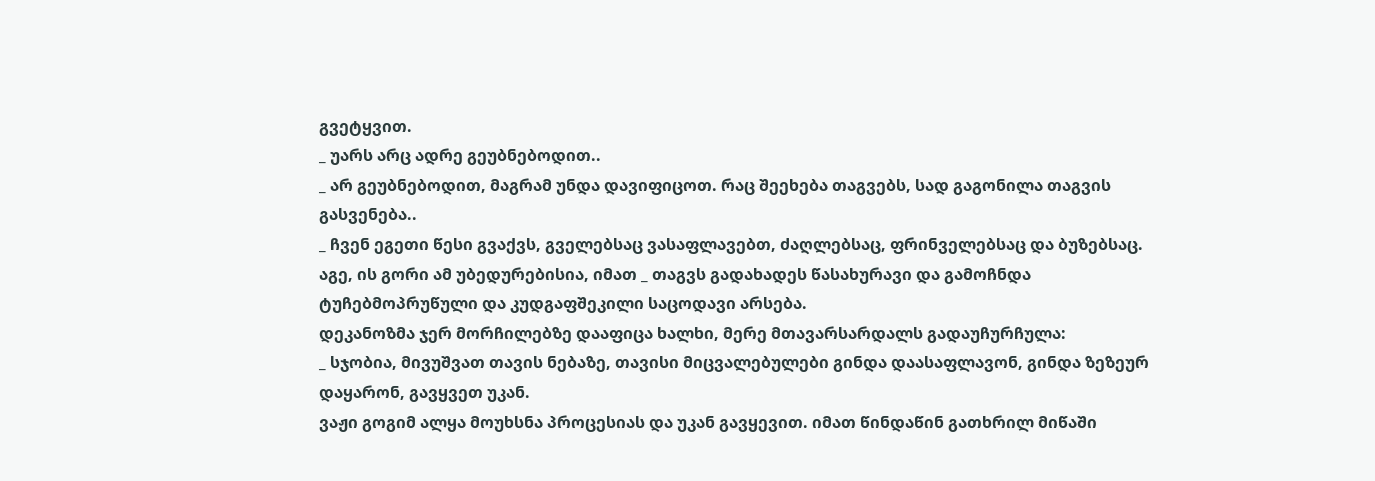გვეტყვით.
_ უარს არც ადრე გეუბნებოდით..
_ არ გეუბნებოდით, მაგრამ უნდა დავიფიცოთ. რაც შეეხება თაგვებს, სად გაგონილა თაგვის გასვენება..
_ ჩვენ ეგეთი წესი გვაქვს, გველებსაც ვასაფლავებთ, ძაღლებსაც, ფრინველებსაც და ბუზებსაც. აგე, ის გორი ამ უბედურებისია, იმათ _ თაგვს გადახადეს წასახურავი და გამოჩნდა ტუჩებმოპრუწული და კუდგაფშეკილი საცოდავი არსება.
დეკანოზმა ჯერ მორჩილებზე დააფიცა ხალხი, მერე მთავარსარდალს გადაუჩურჩულა:
_ სჯობია, მივუშვათ თავის ნებაზე, თავისი მიცვალებულები გინდა დაასაფლავონ, გინდა ზეზეურ დაყარონ, გავყვეთ უკან.
ვაჟი გოგიმ ალყა მოუხსნა პროცესიას და უკან გავყევით. იმათ წინდაწინ გათხრილ მიწაში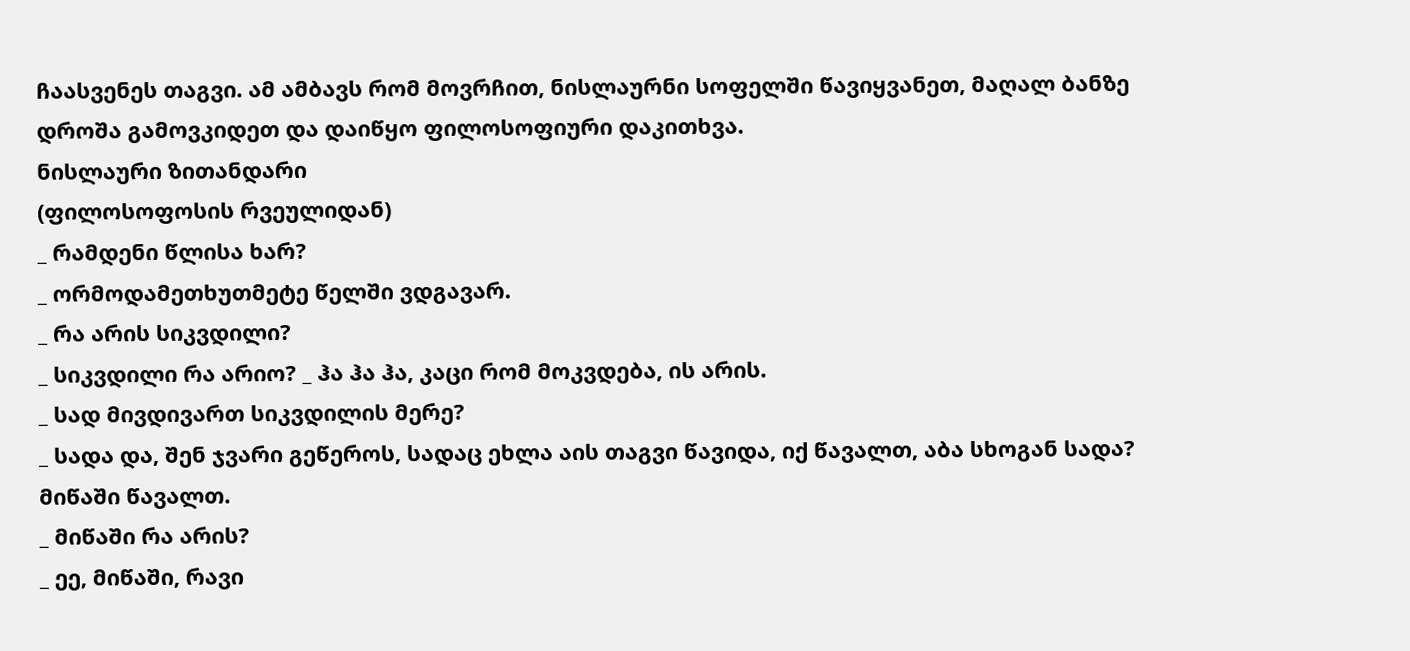ჩაასვენეს თაგვი. ამ ამბავს რომ მოვრჩით, ნისლაურნი სოფელში წავიყვანეთ, მაღალ ბანზე დროშა გამოვკიდეთ და დაიწყო ფილოსოფიური დაკითხვა.
ნისლაური ზითანდარი
(ფილოსოფოსის რვეულიდან)
_ რამდენი წლისა ხარ?
_ ორმოდამეთხუთმეტე წელში ვდგავარ.
_ რა არის სიკვდილი?
_ სიკვდილი რა არიო? _ ჰა ჰა ჰა, კაცი რომ მოკვდება, ის არის.
_ სად მივდივართ სიკვდილის მერე?
_ სადა და, შენ ჯვარი გეწეროს, სადაც ეხლა აის თაგვი წავიდა, იქ წავალთ, აბა სხოგან სადა? მიწაში წავალთ.
_ მიწაში რა არის?
_ ეე, მიწაში, რავი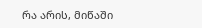რა არის, მიწაში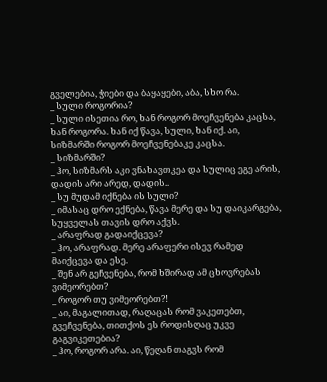გველებია, ჭიები და ბაყაყები, აბა, სხო რა.
_ სული როგორია?
_ სული ისეთია რო, ხან როგორ მოეჩვენება კაცსა, ხან როგორა. ხან იქ წავა, სული, ხან იქ. აი, სიზმარში როგორ მოეჩვენებაკე კაცსა.
_ სიზმარში?
_ ჰო, სიზმარს აკი ვნახავთკეა და სულიც ეგე არის, დადის არი არედ, დადის..
_ სუ მუდამ იქნება ის სული?
_ იმასაც დრო ექნება, წავა მერე და სუ დაიკარგება, სუყველას თავის დრო აქვს.
_ არაფრად გადაიქცევა?
_ ჰო, არაფრად. მერე არაფერი ისევ რამედ მაიქცევა და ესე.
_ შენ არ გეჩვენება, რომ ხშირად ამ ცხოვრებას ვიმეორებთ?
_ როგორ თუ ვიმეორებთ?!
_ აი, მაგალითად, რაღაცას რომ ვაკეთებთ, გვეჩვენება, თითქოს ეს როდისღაც უკვე გაგვიკეთებია?
_ ჰო, როგორ არა. აი, წეღან თაგვს რომ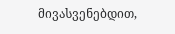მივასვენებდით,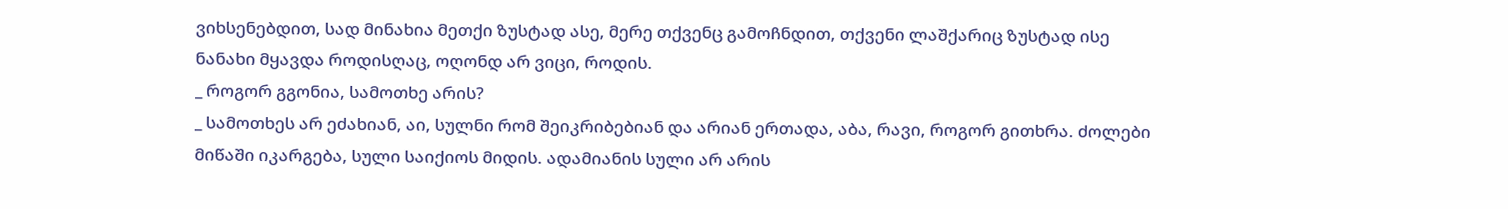ვიხსენებდით, სად მინახია მეთქი ზუსტად ასე, მერე თქვენც გამოჩნდით, თქვენი ლაშქარიც ზუსტად ისე ნანახი მყავდა როდისღაც, ოღონდ არ ვიცი, როდის.
_ როგორ გგონია, სამოთხე არის?
_ სამოთხეს არ ეძახიან, აი, სულნი რომ შეიკრიბებიან და არიან ერთადა, აბა, რავი, როგორ გითხრა. ძოლები მიწაში იკარგება, სული საიქიოს მიდის. ადამიანის სული არ არის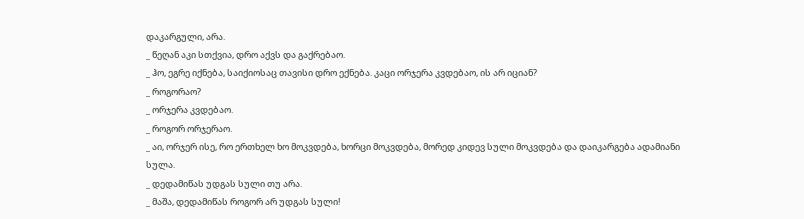დაკარგული, არა.
_ წეღან აკი სთქვია, დრო აქვს და გაქრებაო.
_ ჰო, ეგრე იქნება, საიქიოსაც თავისი დრო ექნება. კაცი ორჯერა კვდებაო, ის არ იციან?
_ როგორაო?
_ ორჯერა კვდებაო.
_ როგორ ორჯერაო.
_ აი, ორჯერ ისე, რო ერთხელ ხო მოკვდება, ხორცი მოკვდება, მორედ კიდევ სული მოკვდება და დაიკარგება ადამიანი სულა.
_ დედამიწას უდგას სული თუ არა.
_ მაშა, დედამიწას როგორ არ უდგას სული!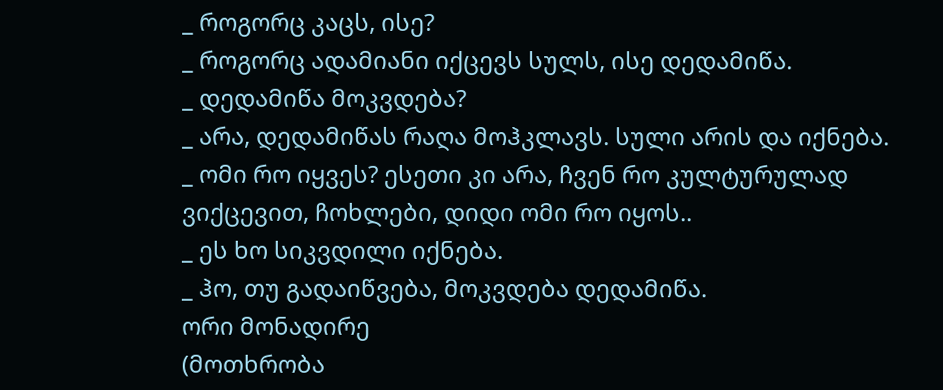_ როგორც კაცს, ისე?
_ როგორც ადამიანი იქცევს სულს, ისე დედამიწა.
_ დედამიწა მოკვდება?
_ არა, დედამიწას რაღა მოჰკლავს. სული არის და იქნება.
_ ომი რო იყვეს? ესეთი კი არა, ჩვენ რო კულტურულად ვიქცევით, ჩოხლები, დიდი ომი რო იყოს..
_ ეს ხო სიკვდილი იქნება.
_ ჰო, თუ გადაიწვება, მოკვდება დედამიწა.
ორი მონადირე
(მოთხრობა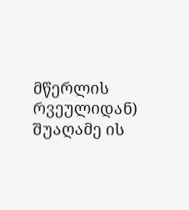მწერლის რვეულიდან)
შუაღამე ის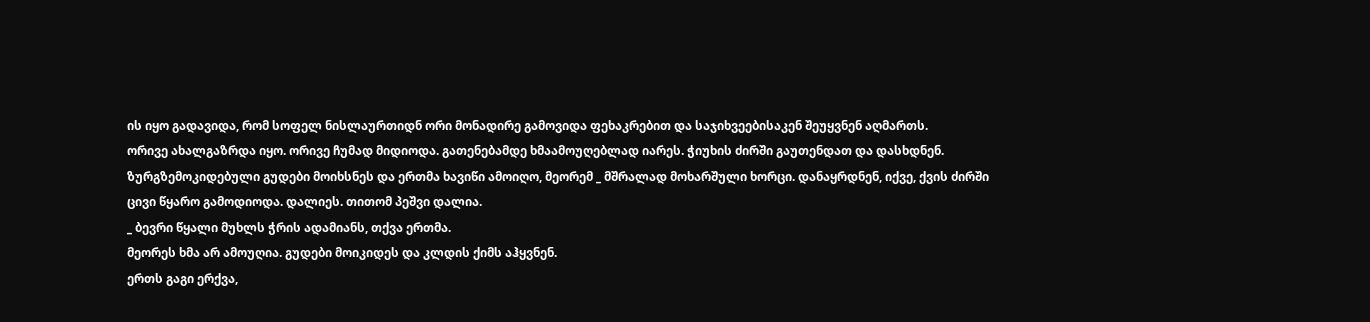ის იყო გადავიდა, რომ სოფელ ნისლაურთიდნ ორი მონადირე გამოვიდა ფეხაკრებით და საჯიხვეებისაკენ შეუყვნენ აღმართს.
ორივე ახალგაზრდა იყო. ორივე ჩუმად მიდიოდა. გათენებამდე ხმაამოუღებლად იარეს. ჭიუხის ძირში გაუთენდათ და დასხდნენ. ზურგზემოკიდებული გუდები მოიხსნეს და ერთმა ხავიწი ამოიღო, მეორემ _ მშრალად მოხარშული ხორცი. დანაყრდნენ, იქვე, ქვის ძირში ცივი წყარო გამოდიოდა. დალიეს. თითომ პეშვი დალია.
_ ბევრი წყალი მუხლს ჭრის ადამიანს, თქვა ერთმა.
მეორეს ხმა არ ამოუღია. გუდები მოიკიდეს და კლდის ქიმს აჰყვნენ.
ერთს გაგი ერქვა,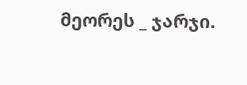მეორეს _ ჯარჯი.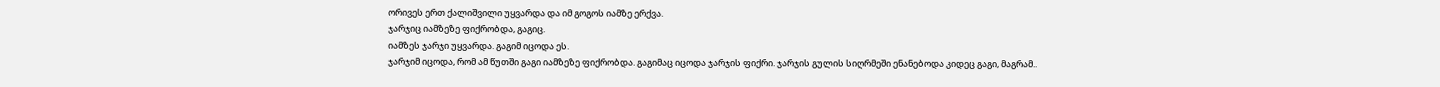ორივეს ერთ ქალიშვილი უყვარდა და იმ გოგოს იამზე ერქვა.
ჯარჯიც იამზეზე ფიქრობდა, გაგიც.
იამზეს ჯარჯი უყვარდა. გაგიმ იცოდა ეს.
ჯარჯიმ იცოდა, რომ ამ წუთში გაგი იამზეზე ფიქრობდა. გაგიმაც იცოდა ჯარჯის ფიქრი. ჯარჯის გულის სიღრმეში ენანებოდა კიდეც გაგი, მაგრამ..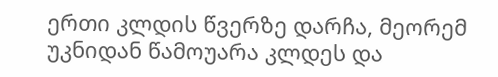ერთი კლდის წვერზე დარჩა, მეორემ უკნიდან წამოუარა კლდეს და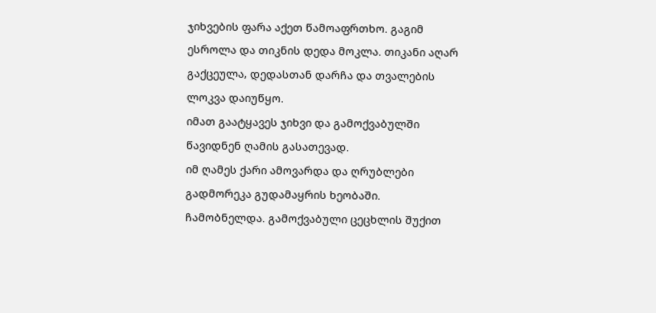ჯიხვების ფარა აქეთ წამოაფრთხო. გაგიმ ესროლა და თიკნის დედა მოკლა. თიკანი აღარ გაქცეულა, დედასთან დარჩა და თვალების ლოკვა დაიუწყო.
იმათ გაატყავეს ჯიხვი და გამოქვაბულში წავიდნენ ღამის გასათევად.
იმ ღამეს ქარი ამოვარდა და ღრუბლები გადმორეკა გუდამაყრის ხეობაში. ჩამობნელდა. გამოქვაბული ცეცხლის შუქით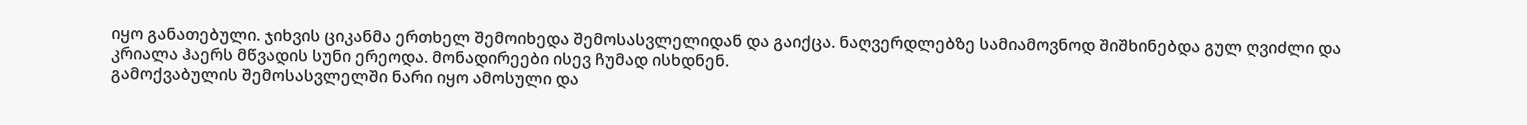იყო განათებული. ჯიხვის ციკანმა ერთხელ შემოიხედა შემოსასვლელიდან და გაიქცა. ნაღვერდლებზე სამიამოვნოდ შიშხინებდა გულ ღვიძლი და კრიალა ჰაერს მწვადის სუნი ერეოდა. მონადირეები ისევ ჩუმად ისხდნენ.
გამოქვაბულის შემოსასვლელში ნარი იყო ამოსული და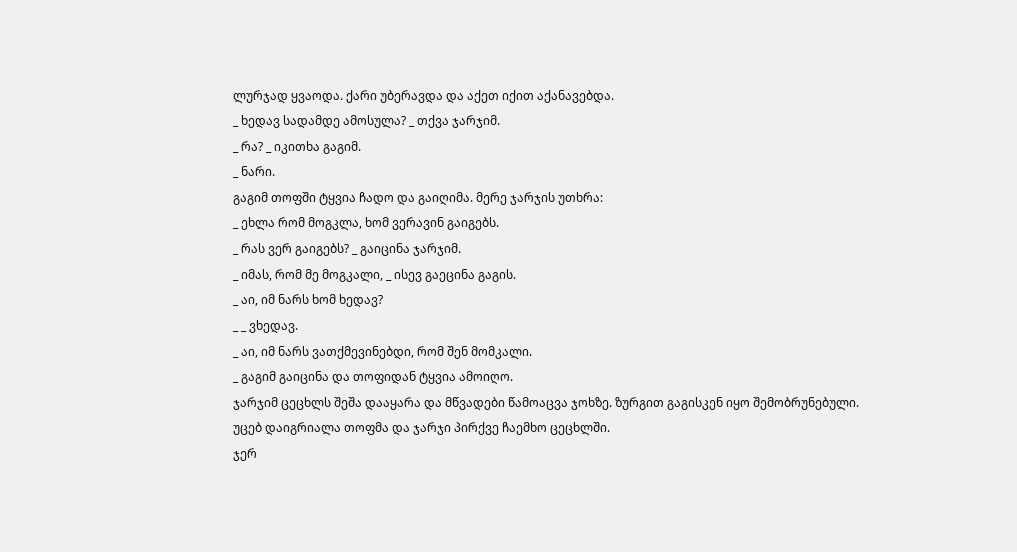ლურჯად ყვაოდა. ქარი უბერავდა და აქეთ იქით აქანავებდა.
_ ხედავ სადამდე ამოსულა? _ თქვა ჯარჯიმ.
_ რა? _ იკითხა გაგიმ.
_ ნარი.
გაგიმ თოფში ტყვია ჩადო და გაიღიმა. მერე ჯარჯის უთხრა:
_ ეხლა რომ მოგკლა, ხომ ვერავინ გაიგებს.
_ რას ვერ გაიგებს? _ გაიცინა ჯარჯიმ.
_ იმას, რომ მე მოგკალი, _ ისევ გაეცინა გაგის.
_ აი, იმ ნარს ხომ ხედავ?
_ _ ვხედავ.
_ აი, იმ ნარს ვათქმევინებდი, რომ შენ მომკალი.
_ გაგიმ გაიცინა და თოფიდან ტყვია ამოიღო.
ჯარჯიმ ცეცხლს შეშა დააყარა და მწვადები წამოაცვა ჯოხზე. ზურგით გაგისკენ იყო შემობრუნებული.
უცებ დაიგრიალა თოფმა და ჯარჯი პირქვე ჩაემხო ცეცხლში.
ჯერ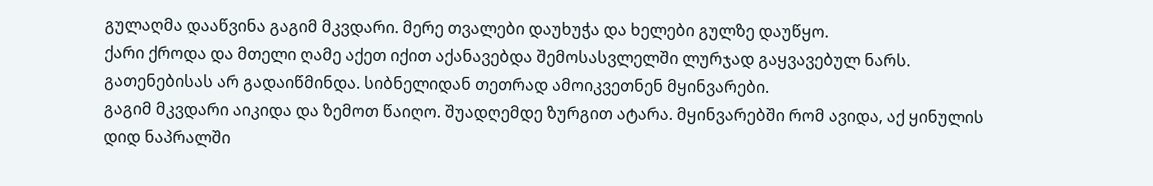გულაღმა დააწვინა გაგიმ მკვდარი. მერე თვალები დაუხუჭა და ხელები გულზე დაუწყო.
ქარი ქროდა და მთელი ღამე აქეთ იქით აქანავებდა შემოსასვლელში ლურჯად გაყვავებულ ნარს.
გათენებისას არ გადაიწმინდა. სიბნელიდან თეთრად ამოიკვეთნენ მყინვარები.
გაგიმ მკვდარი აიკიდა და ზემოთ წაიღო. შუადღემდე ზურგით ატარა. მყინვარებში რომ ავიდა, აქ ყინულის დიდ ნაპრალში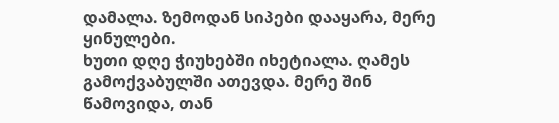დამალა. ზემოდან სიპები დააყარა, მერე ყინულები.
ხუთი დღე ჭიუხებში იხეტიალა. ღამეს გამოქვაბულში ათევდა. მერე შინ წამოვიდა, თან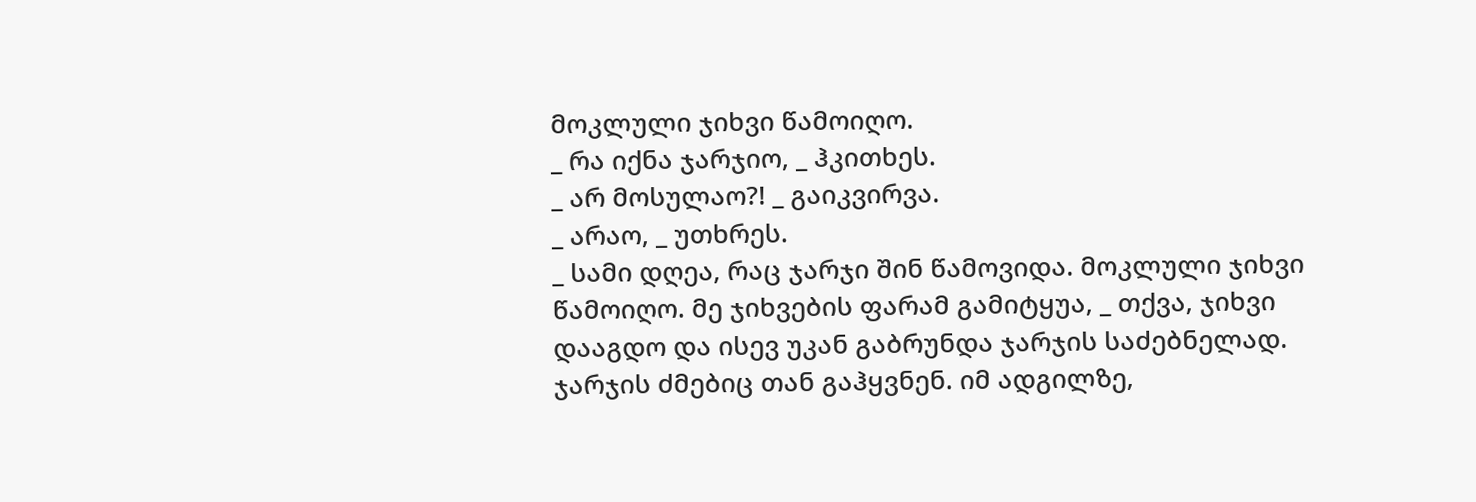მოკლული ჯიხვი წამოიღო.
_ რა იქნა ჯარჯიო, _ ჰკითხეს.
_ არ მოსულაო?! _ გაიკვირვა.
_ არაო, _ უთხრეს.
_ სამი დღეა, რაც ჯარჯი შინ წამოვიდა. მოკლული ჯიხვი წამოიღო. მე ჯიხვების ფარამ გამიტყუა, _ თქვა, ჯიხვი დააგდო და ისევ უკან გაბრუნდა ჯარჯის საძებნელად. ჯარჯის ძმებიც თან გაჰყვნენ. იმ ადგილზე,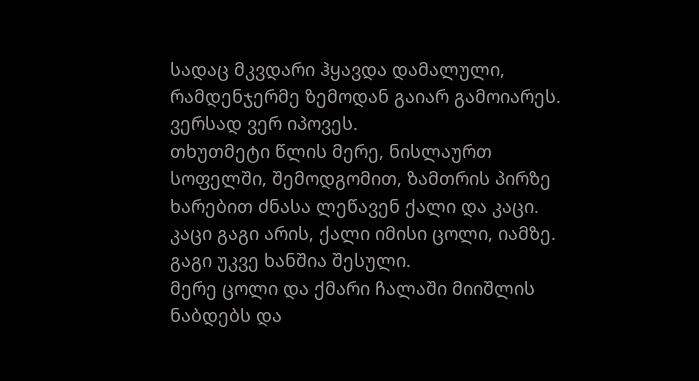სადაც მკვდარი ჰყავდა დამალული, რამდენჯერმე ზემოდან გაიარ გამოიარეს.
ვერსად ვერ იპოვეს.
თხუთმეტი წლის მერე, ნისლაურთ სოფელში, შემოდგომით, ზამთრის პირზე ხარებით ძნასა ლეწავენ ქალი და კაცი.
კაცი გაგი არის, ქალი იმისი ცოლი, იამზე. გაგი უკვე ხანშია შესული.
მერე ცოლი და ქმარი ჩალაში მიიშლის ნაბდებს და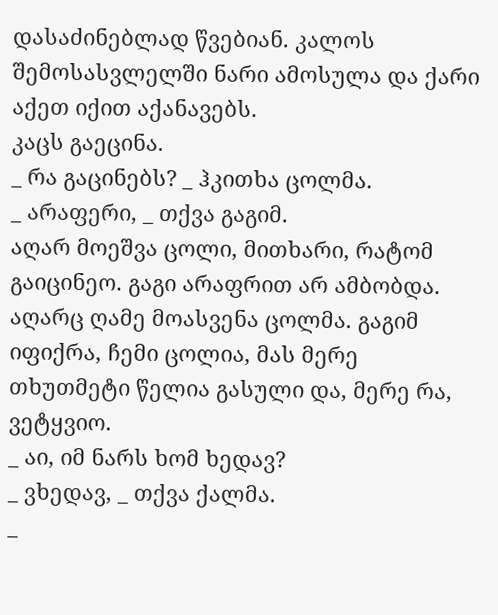დასაძინებლად წვებიან. კალოს შემოსასვლელში ნარი ამოსულა და ქარი აქეთ იქით აქანავებს.
კაცს გაეცინა.
_ რა გაცინებს? _ ჰკითხა ცოლმა.
_ არაფერი, _ თქვა გაგიმ.
აღარ მოეშვა ცოლი, მითხარი, რატომ გაიცინეო. გაგი არაფრით არ ამბობდა. აღარც ღამე მოასვენა ცოლმა. გაგიმ იფიქრა, ჩემი ცოლია, მას მერე თხუთმეტი წელია გასული და, მერე რა, ვეტყვიო.
_ აი, იმ ნარს ხომ ხედავ?
_ ვხედავ, _ თქვა ქალმა.
_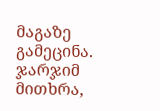მაგაზე გამეცინა. ჯარჯიმ მითხრა,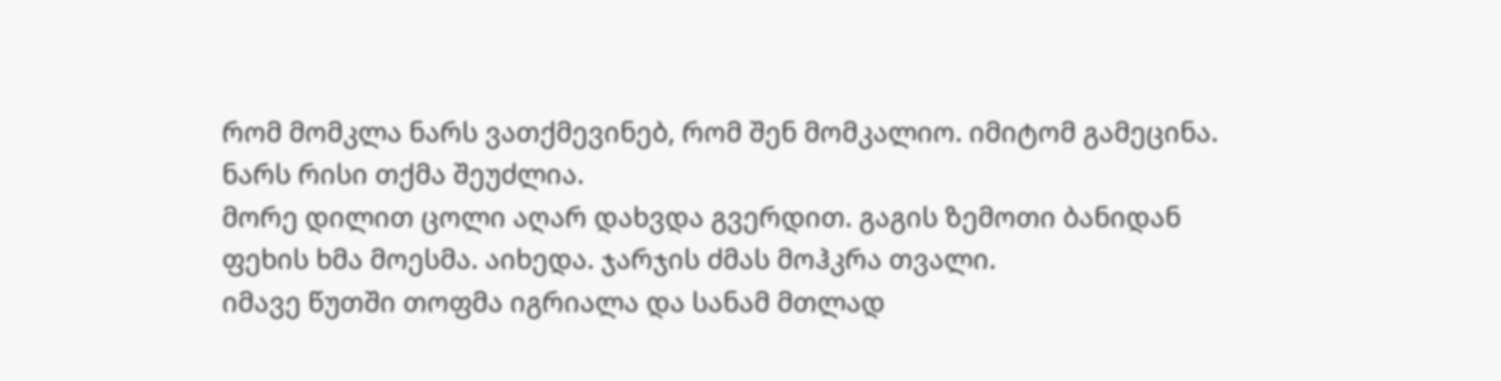რომ მომკლა ნარს ვათქმევინებ, რომ შენ მომკალიო. იმიტომ გამეცინა. ნარს რისი თქმა შეუძლია.
მორე დილით ცოლი აღარ დახვდა გვერდით. გაგის ზემოთი ბანიდან ფეხის ხმა მოესმა. აიხედა. ჯარჯის ძმას მოჰკრა თვალი.
იმავე წუთში თოფმა იგრიალა და სანამ მთლად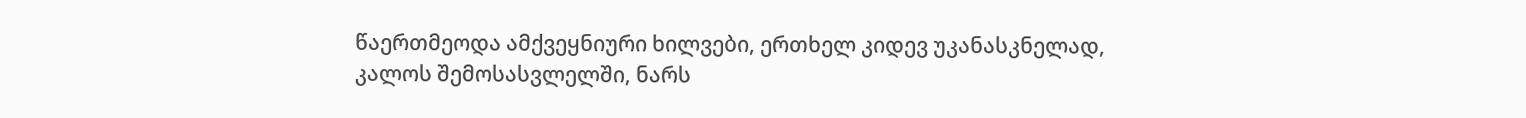წაერთმეოდა ამქვეყნიური ხილვები, ერთხელ კიდევ უკანასკნელად, კალოს შემოსასვლელში, ნარს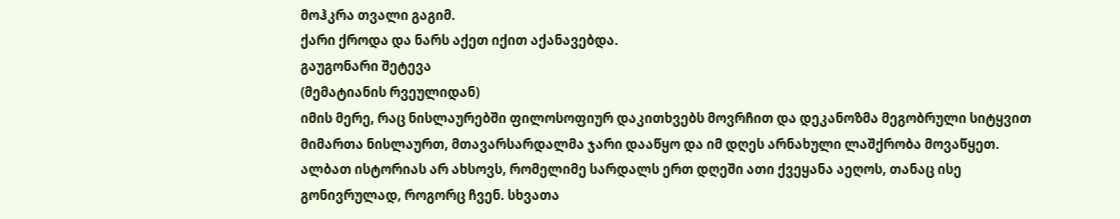მოჰკრა თვალი გაგიმ.
ქარი ქროდა და ნარს აქეთ იქით აქანავებდა.
გაუგონარი შეტევა
(მემატიანის რვეულიდან)
იმის მერე, რაც ნისლაურებში ფილოსოფიურ დაკითხვებს მოვრჩით და დეკანოზმა მეგობრული სიტყვით მიმართა ნისლაურთ, მთავარსარდალმა ჯარი დააწყო და იმ დღეს არნახული ლაშქრობა მოვაწყეთ.
ალბათ ისტორიას არ ახსოვს, რომელიმე სარდალს ერთ დღეში ათი ქვეყანა აეღოს, თანაც ისე გონივრულად, როგორც ჩვენ. სხვათა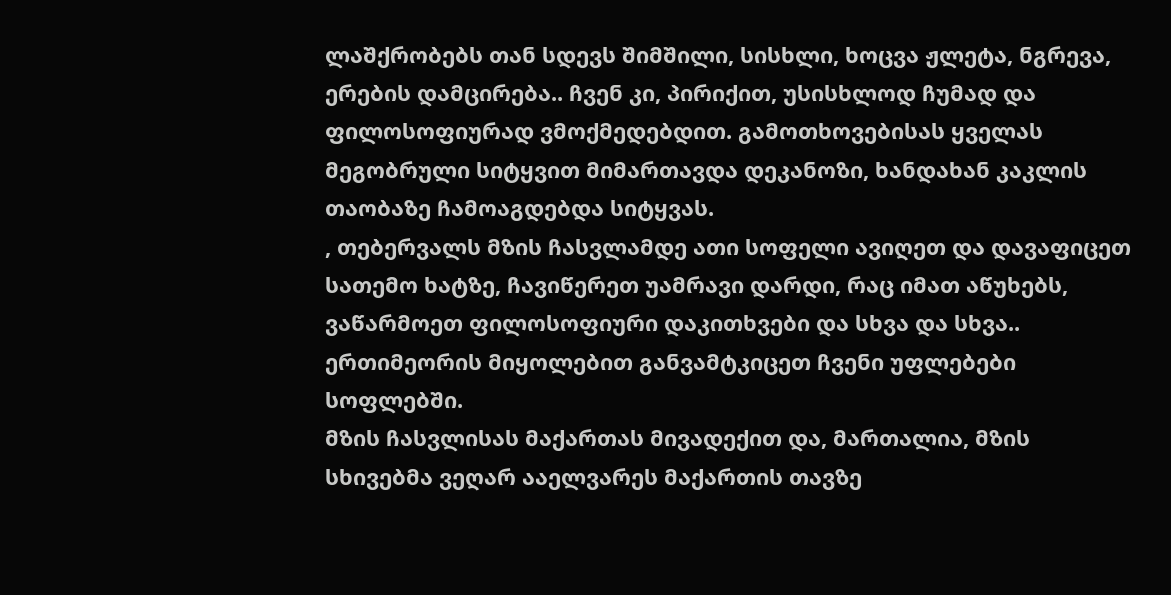ლაშქრობებს თან სდევს შიმშილი, სისხლი, ხოცვა ჟლეტა, ნგრევა, ერების დამცირება.. ჩვენ კი, პირიქით, უსისხლოდ ჩუმად და ფილოსოფიურად ვმოქმედებდით. გამოთხოვებისას ყველას მეგობრული სიტყვით მიმართავდა დეკანოზი, ხანდახან კაკლის თაობაზე ჩამოაგდებდა სიტყვას.
, თებერვალს მზის ჩასვლამდე ათი სოფელი ავიღეთ და დავაფიცეთ სათემო ხატზე, ჩავიწერეთ უამრავი დარდი, რაც იმათ აწუხებს, ვაწარმოეთ ფილოსოფიური დაკითხვები და სხვა და სხვა.. ერთიმეორის მიყოლებით განვამტკიცეთ ჩვენი უფლებები სოფლებში.
მზის ჩასვლისას მაქართას მივადექით და, მართალია, მზის სხივებმა ვეღარ ააელვარეს მაქართის თავზე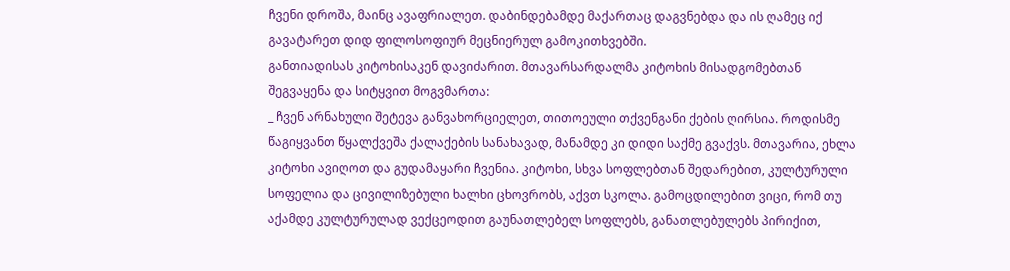ჩვენი დროშა, მაინც ავაფრიალეთ. დაბინდებამდე მაქართაც დაგვნებდა და ის ღამეც იქ გავატარეთ დიდ ფილოსოფიურ მეცნიერულ გამოკითხვებში.
განთიადისას კიტოხისაკენ დავიძარით. მთავარსარდალმა კიტოხის მისადგომებთან შეგვაყენა და სიტყვით მოგვმართა:
_ ჩვენ არნახული შეტევა განვახორციელეთ, თითოეული თქვენგანი ქების ღირსია. როდისმე წაგიყვანთ წყალქვეშა ქალაქების სანახავად, მანამდე კი დიდი საქმე გვაქვს. მთავარია, ეხლა კიტოხი ავიღოთ და გუდამაყარი ჩვენია. კიტოხი, სხვა სოფლებთან შედარებით, კულტურული სოფელია და ცივილიზებული ხალხი ცხოვრობს, აქვთ სკოლა. გამოცდილებით ვიცი, რომ თუ აქამდე კულტურულად ვექცეოდით გაუნათლებელ სოფლებს, განათლებულებს პირიქით,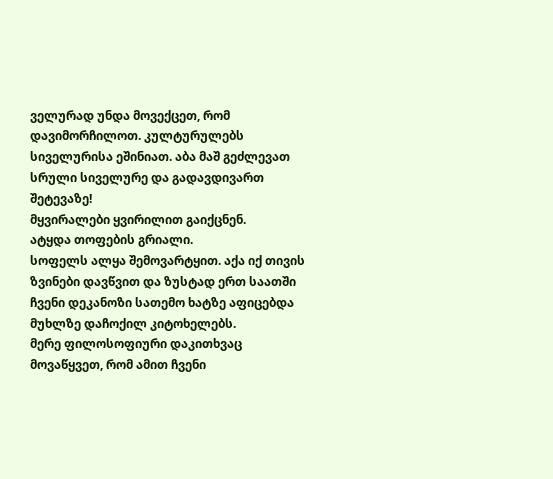ველურად უნდა მოვექცეთ, რომ დავიმორჩილოთ. კულტურულებს სიველურისა ეშინიათ. აბა მაშ გეძლევათ სრული სიველურე და გადავდივართ შეტევაზე!
მყვირალები ყვირილით გაიქცნენ.
ატყდა თოფების გრიალი.
სოფელს ალყა შემოვარტყით. აქა იქ თივის ზვინები დავწვით და ზუსტად ერთ საათში ჩვენი დეკანოზი სათემო ხატზე აფიცებდა მუხლზე დაჩოქილ კიტოხელებს.
მერე ფილოსოფიური დაკითხვაც მოვაწყვეთ, რომ ამით ჩვენი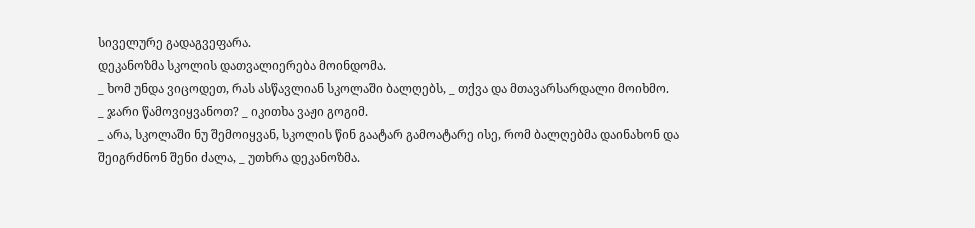სიველურე გადაგვეფარა.
დეკანოზმა სკოლის დათვალიერება მოინდომა.
_ ხომ უნდა ვიცოდეთ, რას ასწავლიან სკოლაში ბალღებს, _ თქვა და მთავარსარდალი მოიხმო.
_ ჯარი წამოვიყვანოთ? _ იკითხა ვაჟი გოგიმ.
_ არა, სკოლაში ნუ შემოიყვან, სკოლის წინ გაატარ გამოატარე ისე, რომ ბალღებმა დაინახონ და შეიგრძნონ შენი ძალა, _ უთხრა დეკანოზმა.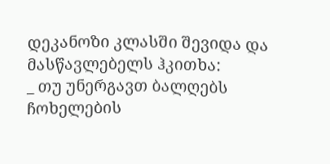დეკანოზი კლასში შევიდა და მასწავლებელს ჰკითხა:
_ თუ უნერგავთ ბალღებს ჩოხელების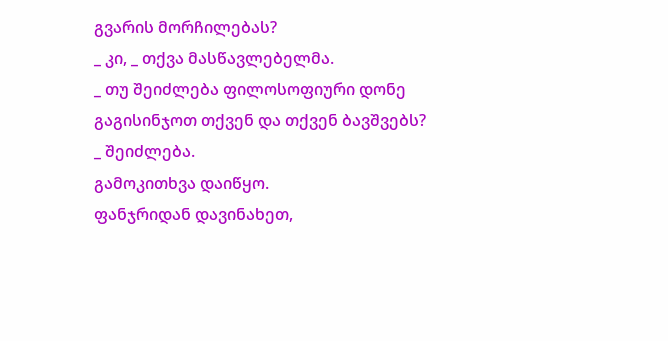გვარის მორჩილებას?
_ კი, _ თქვა მასწავლებელმა.
_ თუ შეიძლება ფილოსოფიური დონე გაგისინჯოთ თქვენ და თქვენ ბავშვებს?
_ შეიძლება.
გამოკითხვა დაიწყო.
ფანჯრიდან დავინახეთ,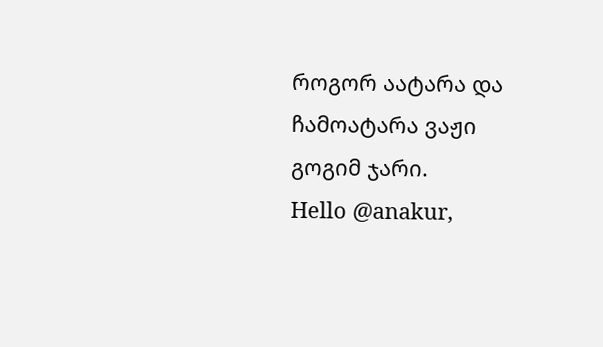როგორ აატარა და ჩამოატარა ვაჟი გოგიმ ჯარი.
Hello @anakur,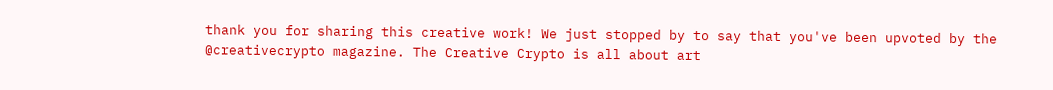thank you for sharing this creative work! We just stopped by to say that you've been upvoted by the @creativecrypto magazine. The Creative Crypto is all about art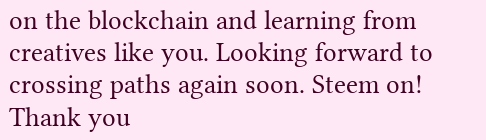on the blockchain and learning from creatives like you. Looking forward to crossing paths again soon. Steem on!
Thank you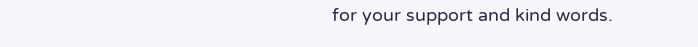for your support and kind words.